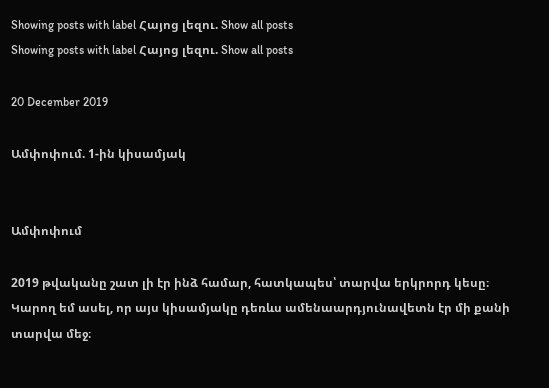Showing posts with label Հայոց լեզու. Show all posts
Showing posts with label Հայոց լեզու. Show all posts

20 December 2019

Ամփոփում. 1-ին կիսամյակ


Ամփոփում

2019 թվականը շատ լի էր ինձ համար, հատկապես՝ տարվա երկրորդ կեսը։ Կարող եմ ասել, որ այս կիսամյակը դեռևս ամենաարդյունավետն էր մի քանի տարվա մեջ։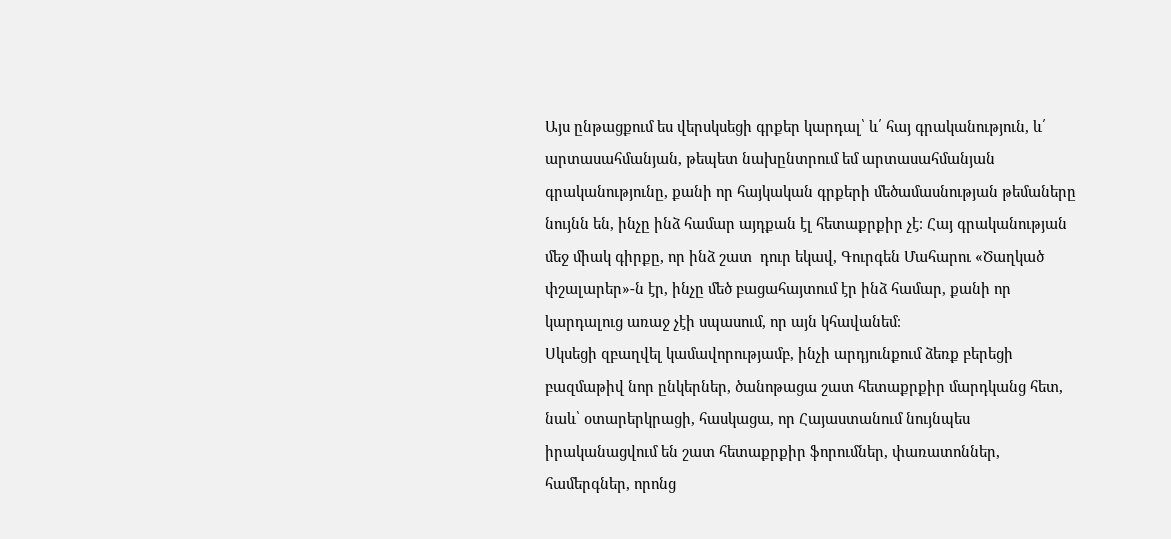Այս ընթացքում ես վերսկսեցի գրքեր կարդալ՝ և՛ հայ գրականություն, և՛ արտասահմանյան, թեպետ նախընտրում եմ արտասահմանյան գրականությունը, քանի որ հայկական գրքերի մեծամասնության թեմաները նույնն են, ինչը ինձ համար այդքան էլ հետաքրքիր չէ։ Հայ գրականության մեջ միակ գիրքը, որ ինձ շատ  դուր եկավ, Գուրգեն Մահարու «Ծաղկած փշալարեր»-ն էր, ինչը մեծ բացահայտում էր ինձ համար, քանի որ կարդալուց առաջ չէի սպասում, որ այն կհավանեմ։
Սկսեցի զբաղվել կամավորությամբ, ինչի արդյունքում ձեռք բերեցի բազմաթիվ նոր ընկերներ, ծանոթացա շատ հետաքրքիր մարդկանց հետ, նաև՝ օտարերկրացի, հասկացա, որ Հայաստանում նույնպես իրականացվում են շատ հետաքրքիր ֆորումներ, փառատոններ, համերգներ, որոնց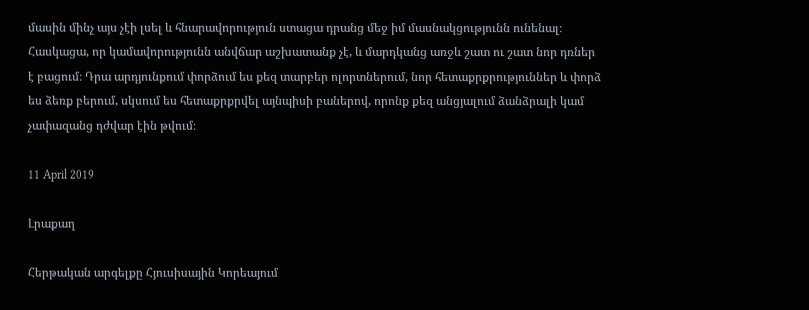մասին մինչ այս չէի լսել և հնարավորություն ստացա դրանց մեջ իմ մասնակցությունն ունենալ։ Հասկացա, որ կամավորությունն անվճար աշխատանք չէ, և մարդկանց առջև շատ ու շատ նոր դռներ է բացում։ Դրա արդյունքում փորձում ես քեզ տարբեր ոլորտներում, նոր հետաքրքրություններ և փորձ ես ձեռք բերում, սկսում ես հետաքրքրվել այնպիսի բաներով, որոնք քեզ անցյալում ձանձրալի կամ չափազանց դժվար էին թվում։

11 April 2019

Լրաքաղ

Հերթական արգելքը Հյուսիսային Կորեայում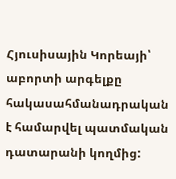Հյուսիսային Կորեայի՝ աբորտի արգելքը հակասահմանադրական է համարվել պատմական դատարանի կողմից: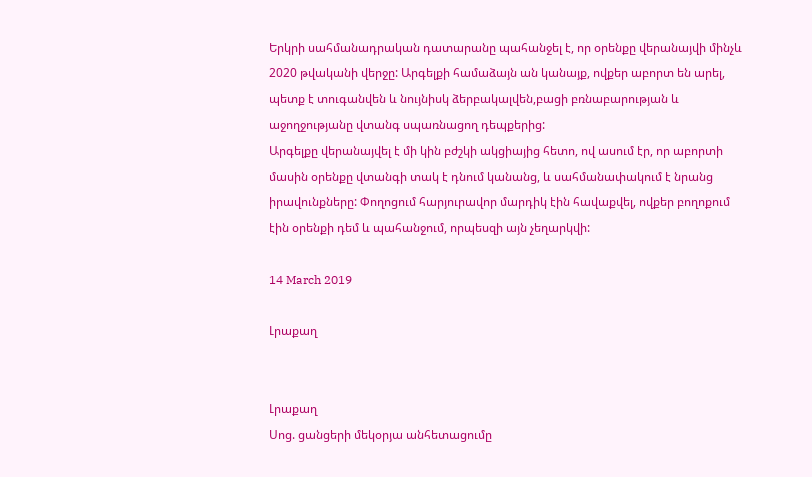Երկրի սահմանադրական դատարանը պահանջել է, որ օրենքը վերանայվի մինչև 2020 թվականի վերջը: Արգելքի համաձայն ան կանայք, ովքեր աբորտ են արել, պետք է տուգանվեն և նույնիսկ ձերբակալվեն,բացի բռնաբարության և աջողջությանը վտանգ սպառնացող դեպքերից:
Արգելքը վերանայվել է մի կին բժշկի ակցիայից հետո, ով ասում էր, որ աբորտի մասին օրենքը վտանգի տակ է դնում կանանց, և սահմանափակում է նրանց իրավունքները: Փողոցում հարյուրավոր մարդիկ էին հավաքվել, ովքեր բողոքում էին օրենքի դեմ և պահանջում, որպեսզի այն չեղարկվի:

14 March 2019

Լրաքաղ


Լրաքաղ
Սոց. ցանցերի մեկօրյա անհետացումը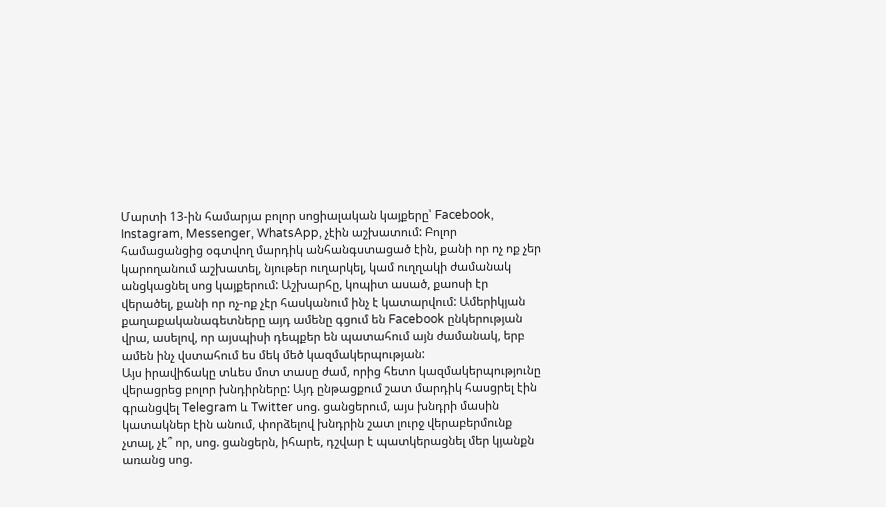Մարտի 13-ին համարյա բոլոր սոցիալական կայքերը՝ Facebook, Instagram, Messenger, WhatsApp, չէին աշխատում: Բոլոր համացանցից օգտվող մարդիկ անհանգստացած էին, քանի որ ոչ ոք չեր կարողանում աշխատել, նյութեր ուղարկել, կամ ուղղակի ժամանակ անցկացնել սոց կայքերում: Աշխարհը, կոպիտ ասած, քաոսի էր վերածել, քանի որ ոչ-ոք չէր հասկանում ինչ է կատարվում: Ամերիկյան քաղաքականագետները այդ ամենը գցում են Facebook ընկերության վրա, ասելով, որ այսպիսի դեպքեր են պատահում այն ժամանակ, երբ ամեն ինչ վստահում ես մեկ մեծ կազմակերպության:
Այս իրավիճակը տևես մոտ տասը ժամ, որից հետո կազմակերպությունը վերացրեց բոլոր խնդիրները: Այդ ընթացքում շատ մարդիկ հասցրել էին գրանցվել Telegram և Twitter սոց. ցանցերում, այս խնդրի մասին կատակներ էին անում, փորձելով խնդրին շատ լուրջ վերաբերմունք չտալ, չէ՞ որ, սոց. ցանցերն, իհարե, դշվար է պատկերացնել մեր կյանքն առանց սոց.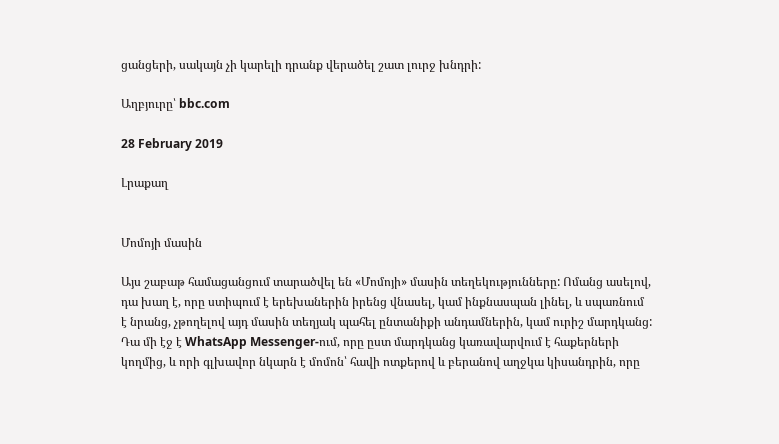ցանցերի, սակայն չի կարելի դրանք վերածել շատ լուրջ խնդրի:

Աղբյուրը՝ bbc.com

28 February 2019

Լրաքաղ


Մոմոյի մասին

Այս շաբաթ համացանցում տարածվել են «Մոմոյի» մասին տեղեկությունները: Ոմանց ասելով, դա խաղ է, որը ստիպում է երեխաներին իրենց վնասել, կամ ինքնասպան լինել, և սպառնում է նրանց, չթողելով այդ մասին տեղյակ պահել ընտանիքի անդամներին, կամ ուրիշ մարդկանց: Դա մի էջ է WhatsApp Messenger-ում, որը ըստ մարդկանց կառավարվում է հաքերների կողմից, և որի գլխավոր նկարն է մոմոն՝ հավի ոտքերով և բերանով աղջկա կիսանդրին, որը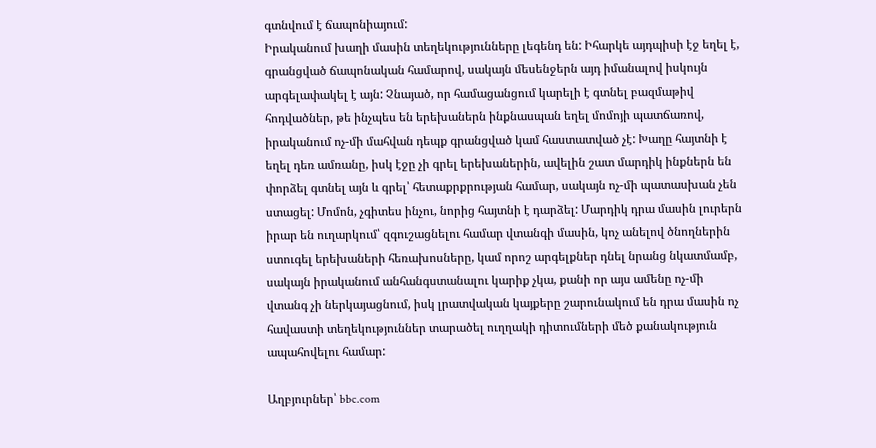գտնվում է ճապոնիայում:
Իրականում խաղի մասին տեղեկությունները լեգենդ են: Իհարկե այդպիսի էջ եղել է, գրանցված ճապոնական համարով, սակայն մեսենջերն այդ իմանալով իսկույն արգելափակել է այն: Չնայած, որ համացանցում կարելի է գտնել բազմաթիվ հոդվածներ, թե ինչպես են երեխաներն ինքնասպան եղել մոմոյի պատճառով, իրականում ոչ-մի մահվան դեպք գրանցված կամ հաստատված չէ: Խաղը հայտնի է եղել դեռ ամռանը, իսկ էջը չի գրել երեխաներին, ավելին շատ մարդիկ ինքներն են փորձել գտնել այն և գրել՝ հետաքրքրության համար, սակայն ոչ-մի պատասխան չեն ստացել: Մոմոն, չգիտես ինչու, նորից հայտնի է դարձել: Մարդիկ դրա մասին լուրերն իրար են ուղարկում՝ զգուշացնելու համար վտանգի մասին, կոչ անելով ծնողներին ստուգել երեխաների հեռախոսները, կամ որոշ արգելքներ դնել նրանց նկատմամբ, սակայն իրականում անհանգստանալու կարիք չկա, քանի որ այս ամենը ոչ-մի վտանգ չի ներկայացնում, իսկ լրատվական կայքերը շարունակում են դրա մասին ոչ հավաստի տեղեկություններ տարածել ուղղակի դիտումների մեծ քանակություն ապահովելու համար:

Աղբյուրներ՝ bbc.com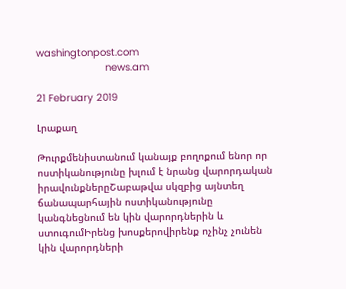washingtonpost.com
                       news.am

21 February 2019

Լրաքաղ

Թուրքմենիստանում կանայք բողոքում ենոր որ ոստիկանությունը խլում է նրանց վարորդական իրավունքներըՇաբաթվա սկզբից այնտեղ ճանապարհային ոստիկանությունը կանգնեցնում են կին վարորդներին և ստուգումԻրենց խոսքերովիրենք ոչինչ չունեն կին վարորդների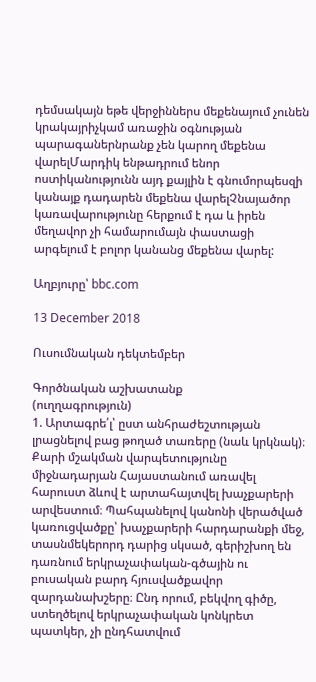դեմսակայն եթե վերջիններս մեքենայում չունեն կրակայրիչկամ առաջին օգնության պարագաներնրանք չեն կարող մեքենա վարելՄարդիկ ենթադրում ենոր ոստիկանությունն այդ քայլին է գնումորպեսզի կանայք դադարեն մեքենա վարելՉնայածոր կառավարությունը հերքում է դա և իրեն մեղավոր չի համարումայն փաստացի արգելում է բոլոր կանանց մեքենա վարել:

Աղբյուրը՝ bbc.com

13 December 2018

Ուսումնական դեկտեմբեր

Գործնական աշխատանք
(ուղղագրություն)
1. Արտագրե՛լ՝ ըստ անհրաժեշտության լրացնելով բաց թողած տառերը (նաև կրկնակ)։
Քարի մշակման վարպետությունը միջնադարյան Հայաստանում առավել հարուստ ձևով է արտահայտվել խաչքարերի արվեստում։ Պահպանելով կանոնի վերածված կառուցվածքը՝ խաչքարերի հարդարանքի մեջ, տասնմեկերորդ դարից սկսած, գերիշխող են դառնում երկրաչափական-գծային ու բուսական բարդ հյուսվածքավոր զարդանախշերը։ Ընդ որում, բեկվող գիծը, ստեղծելով երկրաչափական կոնկրետ պատկեր, չի ընդհատվում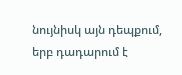նույնիսկ այն դեպքում, երբ դադարում է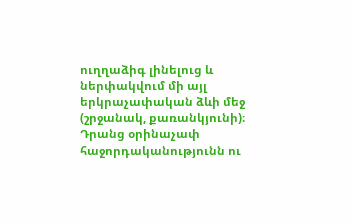ուղղաձիգ լինելուց և ներփակվում մի այլ  երկրաչափական ձևի մեջ (շրջանակ, քառանկյունի)։ Դրանց օրինաչափ հաջորդականությունն ու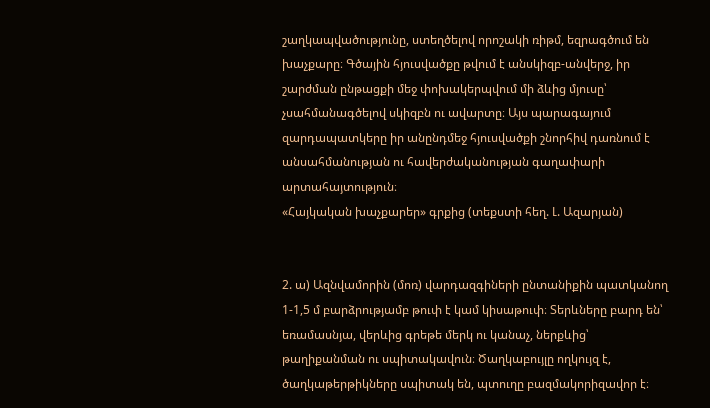շաղկապվածությունը, ստեղծելով որոշակի ռիթմ, եզրագծում են խաչքարը։ Գծային հյուսվածքը թվում է անսկիզբ-անվերջ, իր շարժման ընթացքի մեջ փոխակերպվում մի ձևից մյուսը՝ չսահմանագծելով սկիզբն ու ավարտը։ Այս պարագայում զարդապատկերը իր անընդմեջ հյուսվածքի շնորհիվ դառնում է անսահմանության ու հավերժականության գաղափարի արտահայտություն։
«Հայկական խաչքարեր» գրքից (տեքստի հեղ. Լ. Ազարյան)


2. ա) Ազնվամորին (մոռ) վարդազգիների ընտանիքին պատկանող 1-1,5 մ բարձրությամբ թուփ է կամ կիսաթուփ։ Տերևները բարդ են՝ եռամասնյա, վերևից գրեթե մերկ ու կանաչ, ներքևից՝ թաղիքանման ու սպիտակավուն։ Ծաղկաբույլը ողկույզ է, ծաղկաթերթիկները սպիտակ են, պտուղը բազմակորիզավոր է։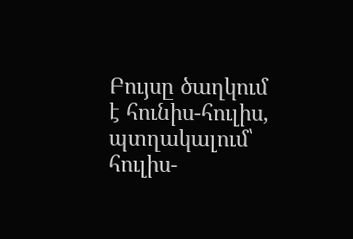Բույսը ծաղկում է հունիս-հուլիս, պտղակալում՝ հուլիս-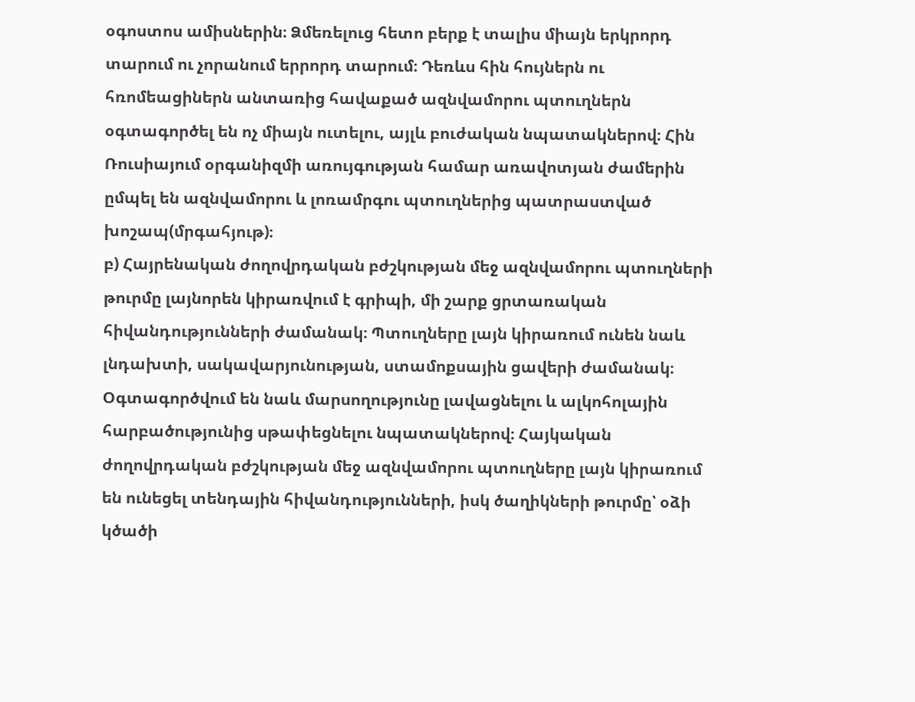օգոստոս ամիսներին։ Ձմեռելուց հետո բերք է տալիս միայն երկրորդ տարում ու չորանում երրորդ տարում։ Դեռևս հին հույներն ու հռոմեացիներն անտառից հավաքած ազնվամորու պտուղներն օգտագործել են ոչ միայն ուտելու, այլև բուժական նպատակներով։ Հին Ռուսիայում օրգանիզմի առույգության համար առավոտյան ժամերին ըմպել են ազնվամորու և լոռամրգու պտուղներից պատրաստված խոշապ(մրգահյութ)։
բ) Հայրենական ժողովրդական բժշկության մեջ ազնվամորու պտուղների թուրմը լայնորեն կիրառվում է գրիպի, մի շարք ցրտառական հիվանդությունների ժամանակ։ Պտուղները լայն կիրառում ունեն նաև լնդախտի, սակավարյունության, ստամոքսային ցավերի ժամանակ։ Օգտագործվում են նաև մարսողությունը լավացնելու և ալկոհոլային հարբածությունից սթափեցնելու նպատակներով։ Հայկական ժողովրդական բժշկության մեջ ազնվամորու պտուղները լայն կիրառում են ունեցել տենդային հիվանդությունների, իսկ ծաղիկների թուրմը՝ օձի կծածի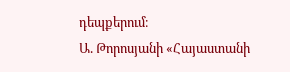դեպքերում։
Ա. Թորոսյանի «Հայաստանի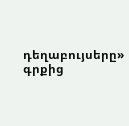դեղաբույսերը» գրքից